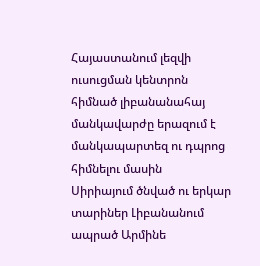Հայաստանում լեզվի ուսուցման կենտրոն հիմնած լիբանանահայ մանկավարժը երազում է մանկապարտեզ ու դպրոց հիմնելու մասին
Սիրիայում ծնված ու երկար տարիներ Լիբանանում ապրած Արմինե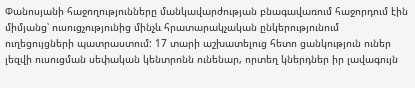Փանոսյանի հաջողությունները մանկավարժության բնագավառում հաջորդում էին միմյանց՝ ուսուցչությունից մինչև հրատարակչական ընկերությունում ուղեցույցների պատրաստում: 17 տարի աշխատելուց հետո ցանկություն ուներ լեզվի ուսուցման սեփական կենտրոնն ունենար, որտեղ կներդներ իր լավագույն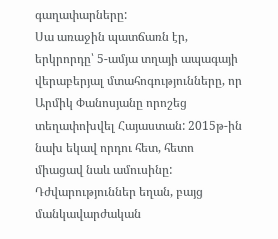գաղափարները:
Սա առաջին պատճառն էր, երկրորդը՝ 5-ամյա տղայի ապագայի վերաբերյալ մտահոգությունները, որ Արմիկ Փանոսյանը որոշեց տեղափոխվել Հայաստան: 2015թ-ին նախ եկավ որդու հետ, հետո միացավ նաև ամուսինը: Դժվարություններ եղան, բայց մանկավարժական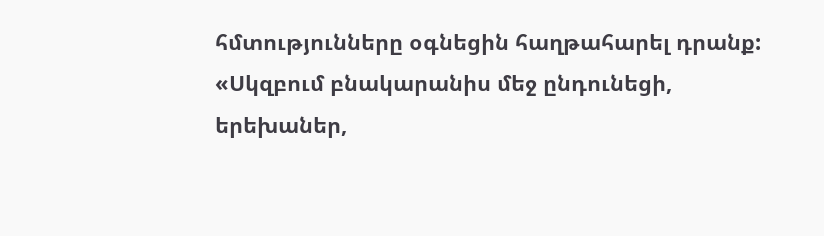հմտությունները օգնեցին հաղթահարել դրանք:
«Սկզբում բնակարանիս մեջ ընդունեցի, երեխաներ,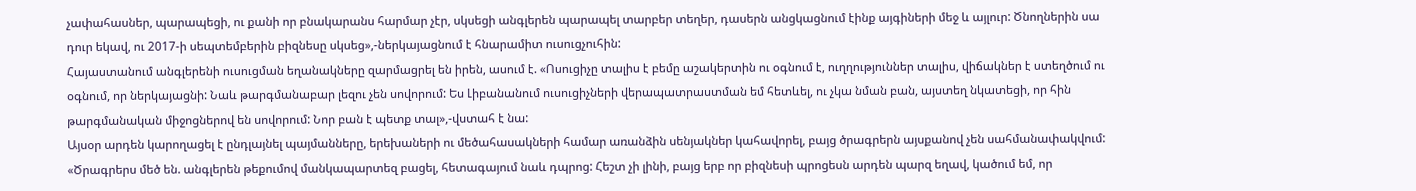չափահասներ, պարապեցի, ու քանի որ բնակարանս հարմար չէր, սկսեցի անգլերեն պարապել տարբեր տեղեր, դասերն անցկացնում էինք այգիների մեջ և այլուր: Ծնողներին սա դուր եկավ, ու 2017-ի սեպտեմբերին բիզնեսը սկսեց»,-ներկայացնում է հնարամիտ ուսուցչուհին:
Հայաստանում անգլերենի ուսուցման եղանակները զարմացրել են իրեն, ասում է. «Ոսուցիչը տալիս է բեմը աշակերտին ու օգնում է, ուղղություններ տալիս, վիճակներ է ստեղծում ու օգնում, որ ներկայացնի: Նաև թարգմանաբար լեզու չեն սովորում: Ես Լիբանանում ուսուցիչների վերապատրաստման եմ հետևել, ու չկա նման բան, այստեղ նկատեցի, որ հին թարգմանական միջոցներով են սովորում: Նոր բան է պետք տալ»,-վստահ է նա:
Այսօր արդեն կարողացել է ընդլայնել պայմանները, երեխաների ու մեծահասակների համար առանձին սենյակներ կահավորել, բայց ծրագրերն այսքանով չեն սահմանափակվում:
«Ծրագրերս մեծ են. անգլերեն թեքումով մանկապարտեզ բացել, հետագայում նաև դպրոց: Հեշտ չի լինի, բայց երբ որ բիզնեսի պրոցեսն արդեն պարզ եղավ, կածում եմ, որ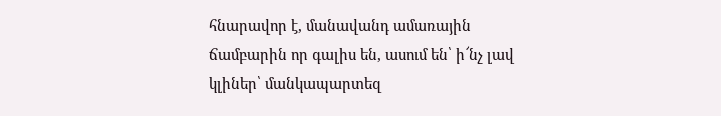հնարավոր է, մանավանդ ամառային ճամբարին որ գալիս են, ասում են՝ ի՜նչ լավ կլիներ՝ մանկապարտեզ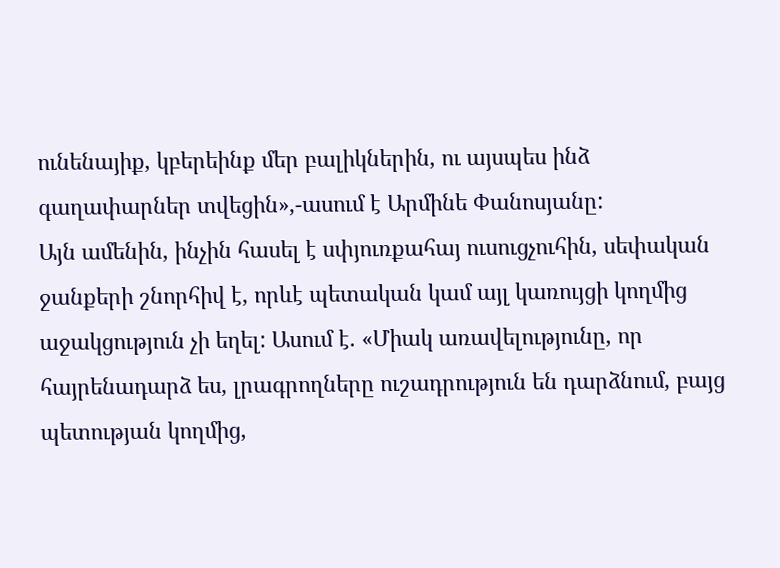ունենայիք, կբերեինք մեր բալիկներին, ու այսպես ինձ գաղափարներ տվեցին»,-ասում է Արմինե Փանոսյանը:
Այն ամենին, ինչին հասել է սփյուռքահայ ուսուցչուհին, սեփական ջանքերի շնորհիվ է, որևէ պետական կամ այլ կառույցի կողմից աջակցություն չի եղել: Ասում է. «Միակ առավելությունը, որ հայրենադարձ ես, լրագրողները ուշադրություն են դարձնում, բայց պետության կողմից,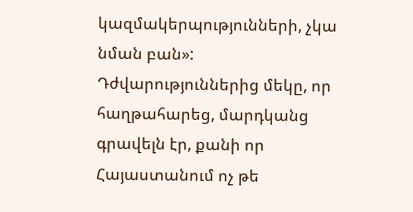կազմակերպությունների, չկա նման բան»:
Դժվարություններից մեկը, որ հաղթահարեց, մարդկանց գրավելն էր, քանի որ Հայաստանում ոչ թե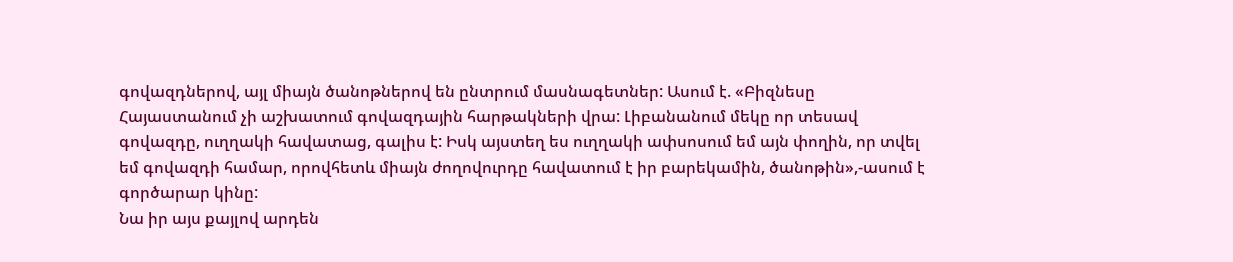գովազդներով, այլ միայն ծանոթներով են ընտրում մասնագետներ: Ասում է. «Բիզնեսը Հայաստանում չի աշխատում գովազդային հարթակների վրա: Լիբանանում մեկը որ տեսավ գովազդը, ուղղակի հավատաց, գալիս է: Իսկ այստեղ ես ուղղակի ափսոսում եմ այն փողին, որ տվել եմ գովազդի համար, որովհետև միայն ժողովուրդը հավատում է իր բարեկամին, ծանոթին»,-ասում է գործարար կինը:
Նա իր այս քայլով արդեն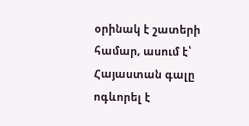օրինակ է շատերի համար, ասում է՝ Հայաստան գալը ոգևորել է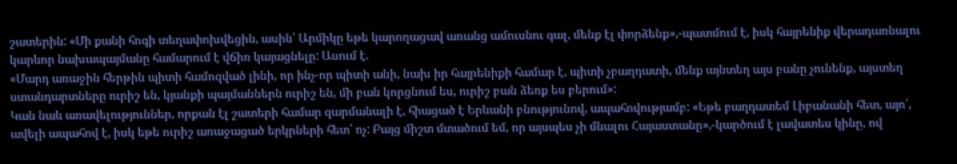շատերին: «Մի քանի հոգի տեղափոխվեցին, ասին՝ Արմիկը եթե կարողացավ առանց ամուսնու գալ, մենք էլ փորձենք»,-պատմում է, իսկ հայրենիք վերադառնալու կարևոր նախապայմանը համարում է վճիռ կայացնելը: Ասում է.
«Մարդ առաջին հերթին պիտի համոզված լինի, որ ինչ-որ պիտի անի, նախ իր հայրենիքի համար է, պիտի չբաղդատի, մենք այնտեղ այս բանը չունենք, այստեղ ստանդարտները ուրիշ են, կյանքի պայմաններն ուրիշ են, մի բան կորցնում ես, ուրիշ բան ձեռք ես բերում»:
Կան նաև առավելություններ, որքան էլ շատերի համար զարմանալի է, հիացած է Երևանի բնությունով, ապահովությամբ: «Եթե բաղդատեմ Լիբանանի հետ, այո՛, ավելի ապահով է, իսկ եթե ուրիշ առաջացած երկրների հետ՝ ոչ: Բայց միշտ մտածում եմ, որ այսպես չի մնալու Հայաստանը»,-կարծում է լավատես կինը, ով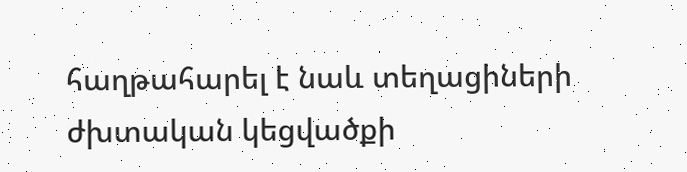հաղթահարել է նաև տեղացիների ժխտական կեցվածքի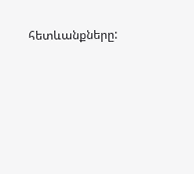հետևանքները: